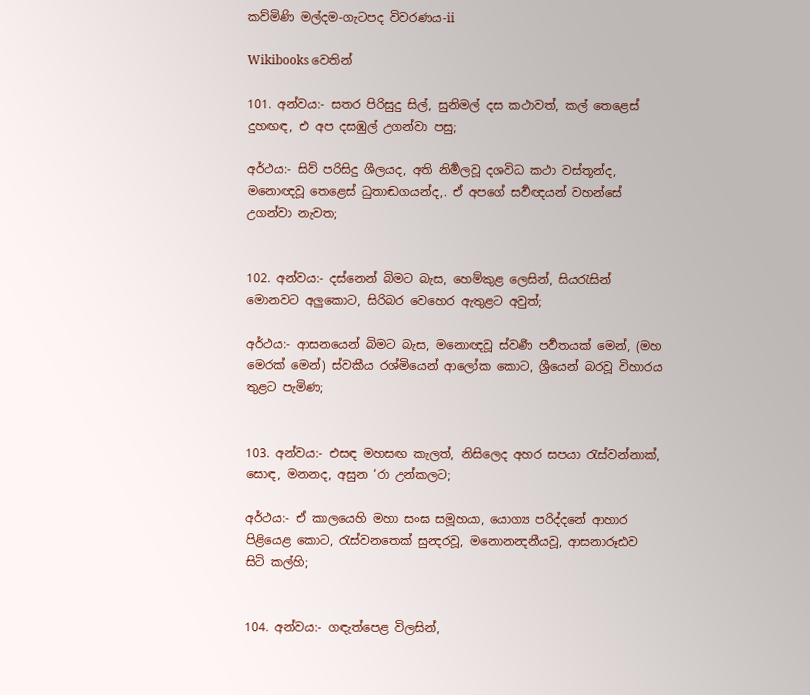කව්මිණි මල්දම-ගැටපද විවරණය-ii

Wikibooks වෙතින්

101. අන්වය:- සතර පිරිසුදු සිල්, සුනිමල් දස කථාවත්, කල් තෙළෙස් දුහඟඳ, එ අප දසඹුල් උගන්වා පසු;

අර්ථය:- සිව් පරිසිදු ශීලයද, අති නිර්‍මලවූ දශවිධ කථා වස්තූන්ද, මනොඥවූ තෙළෙස් ධුතාඬගයන්ද,. ඒ අපගේ සර්‍වඥයන් වහන්සේ උගන්වා නැවත;


102. අන්වය:- දස්නෙන් බිමට බැස, හෙම්කුළ ලෙසින්, සියරැසින් මොනවට අලුකොට, සිරිබර වෙහෙර ඇතුළට අවුත්;

අර්ථය:- ආසනයෙන් බිමට බැස, මනොඥවූ ස්වර්‍ණ පර්‍වතයක් මෙන්, (මහ මෙරක් මෙන්) ස්වකීය රශ්මියෙන් ආලෝක කොට, ශ්‍රීයෙන් බරවූ විහාරය තුළට පැමිණ;


103. අන්වය:- එසඳ මහසඟ කැලත්, නිසිලෙද අහර සපයා රැස්වන්නාක්, සොඳ, මනනද, අසුන ‘රා උන්කලට;

අර්ථය:- ඒ කාලයෙහි මහා සංඝ සමූහයා, යොග්‍ය පරිද්දනේ ආහාර පිළියෙළ කොට, රැස්වනතෙක් සුන්‍දරවූ, මනොනන්‍දනීයවූ, ආසනාරූඪව සිටි කල්හි;


104. අන්වය:- ගඳැත්පෙළ විලසින්,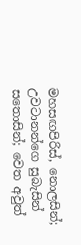මහසඟපිරිස්, නොලසින්; උවටානන්ගෙ සුබැසින් සතොසින්; වෙත අවුත්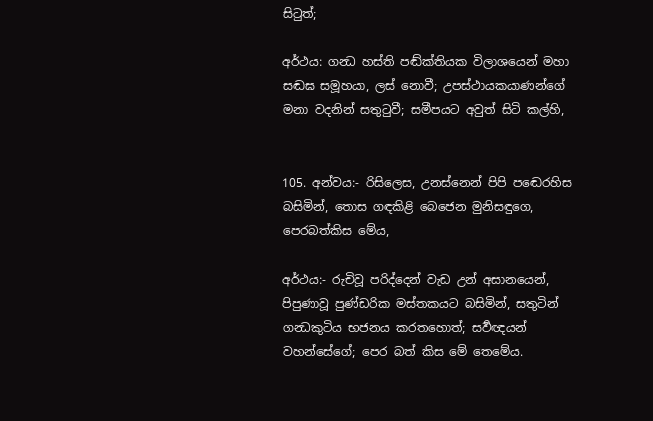සිටුත්;

අර්ථය: ගන්‍ධ හස්ති පඬ්ක්තියක විලාශයෙන් මහා සඬඝ සමූහයා, ලස් නොවී; උපස්ථායකයාණන්ගේ මනා වදනින් සතුටුවී; සමීපයට අවුත් සිටි කල්හි,


105. අන්වය:- රිසිලෙස, උනස්නෙන් පිපි ප‍ඬෙරහිස බසිමින්, තොස ගඳකිළි බෙජෙන මුනිසඳුගෙ, පෙරබත්කිස මේය,

අර්ථය:- රුචිවූ පරිද්දෙන් වැඩ උන් අසානයෙන්, පිපුණාවූ පුණ්ඩරික මස්තකයට බසිමින්, සතුටින් ගන්‍ධකුටිය භජනය කරතහොත්; සර්‍වඥයන් වහන්සේගේ; පෙර බත් කිස මේ තෙමේය.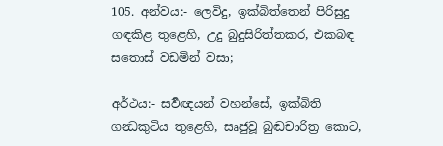105. අන්වය:- ලෙවිදු, ඉක්බිත්තෙන් පිරිසුදු ගඳකිළ තුළෙහි, උදු බුදුසිරිත්තකර, එකබඳ ස‍තොස් වඩමින් වසා;

අර්ථය:- සර්‍වඥයන් වහන්සේ, ඉක්බිති ගන්‍ධකුටිය තුළෙහි, සෘජුවූ බුඬචාරිත්‍ර කොට,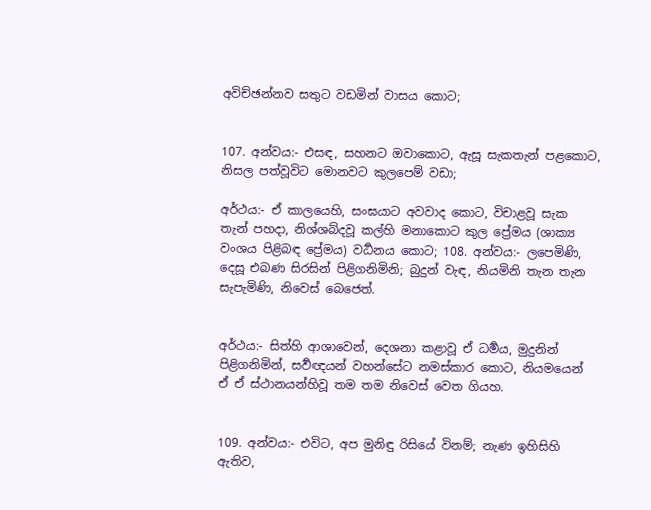අවිච්ඡන්නව සතුට වඩමින් වාසය කොට;


107. අන්වය:- එසඳ, සහනට ඔවාකොට, ඇසූ සැකතැන් පළකොට, නිසල පත්වූවිට මොනවට කුලපෙම් වඩා;

අර්ථය:- ඒ කාලයෙහි, සංඝයාට අවවාද කොට, විචාළවූ සැක තැන් පහදා, නිශ්ශබ්දවූ කල්හි මනාකොට කුල ප්‍රේමය (ශාක්‍ය වංශය පිළිබඳ ප්‍රේමය) වර්‍ධනය කොට; 108. අන්වය:- ලපෙමිණි, දෙසූ එබණ සිරසින් පිළිගනිමිනි; බුදුන් වැඳ, නියමිනි තැන තැන සැපැමිණි, නිවෙස් බෙ‍ජෙත්.


අර්ථය:- සිත්හි ආශාවෙන්, දෙශනා කළාවූ ඒ ධර්‍මය, මුදුනින් පිළිගනිමින්, සර්‍වඥයන් වහන්සේට නමස්කාර කොට, නියමයෙන් ඒ ඒ ස්ථානයන්හිවූ තම තම නිවෙස් වෙත ගියහ.


109. අන්වය:- එවිට, අප මුනිඳු රිසියේ විනම්; නැණ ඉහිසිහි ඇතිව,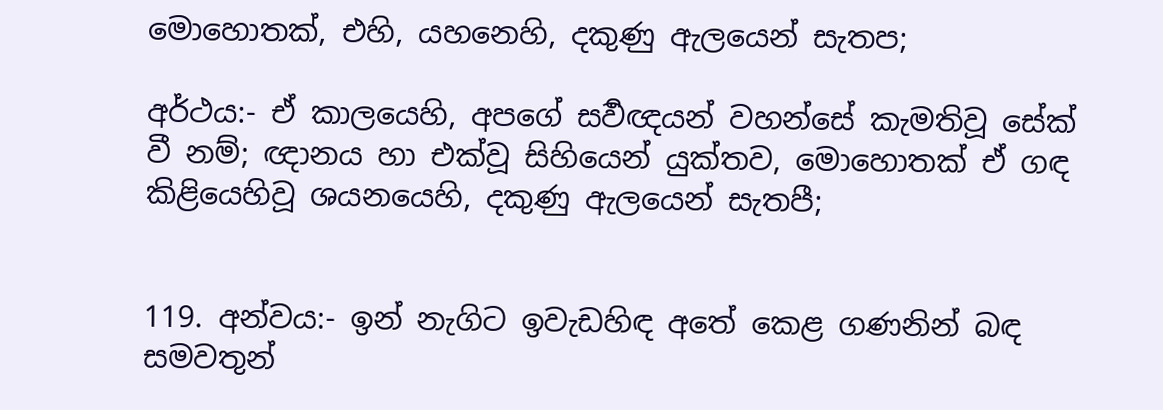මොහොතක්, එහි, යහනෙහි, දකුණු ඇලයෙන් සැතප;

අර්ථය:- ඒ කාලයෙහි, අපගේ සර්‍වඥයන් වහන්සේ කැමතිවූ සේක් වී නම්; ඥානය හා එක්වූ සිහියෙන් යුක්තව, මොහොතක් ඒ ගඳ කිළියෙහිවූ ශයනයෙහි, දකුණු ඇලයෙන් සැතපී;


119. අන්වය:- ඉන් නැගිට ඉවැඩහිඳ අතේ කෙළ ගණනින් බඳ සමවතුන්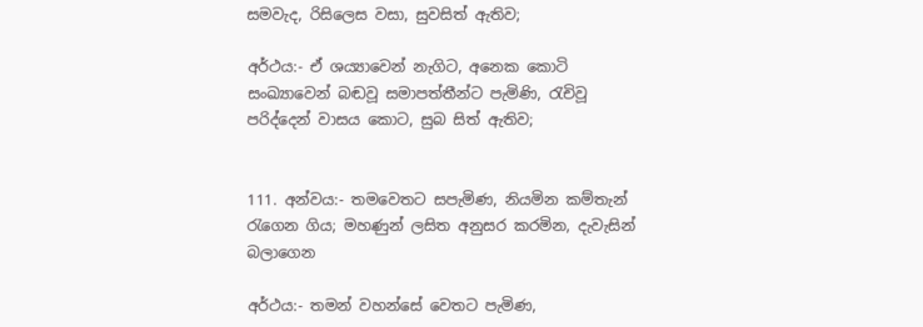සමවැද, රිසිලෙස වසා, සුවසිත් ඇතිව;

අර්ථය:- ඒ ශය්‍යාවෙන් නැගිට, අනෙක කොටි සංඛ්‍යාවෙන් බඬවූ සමාපත්තීන්ට පැමිණි, රැචිවූ පරිද්දෙන් වාසය කොට, සුබ සිත් ඇතිව;


111. අන්වය:- තමවෙතට සපැමිණ, නියමින කම්තැන් රැගෙන ගිය; මහණුන් ලසිත අනුසර කරමින, දැවැසින් බලාගෙන

අර්ථය:- තමන් වහන්සේ වෙතට පැමිණ,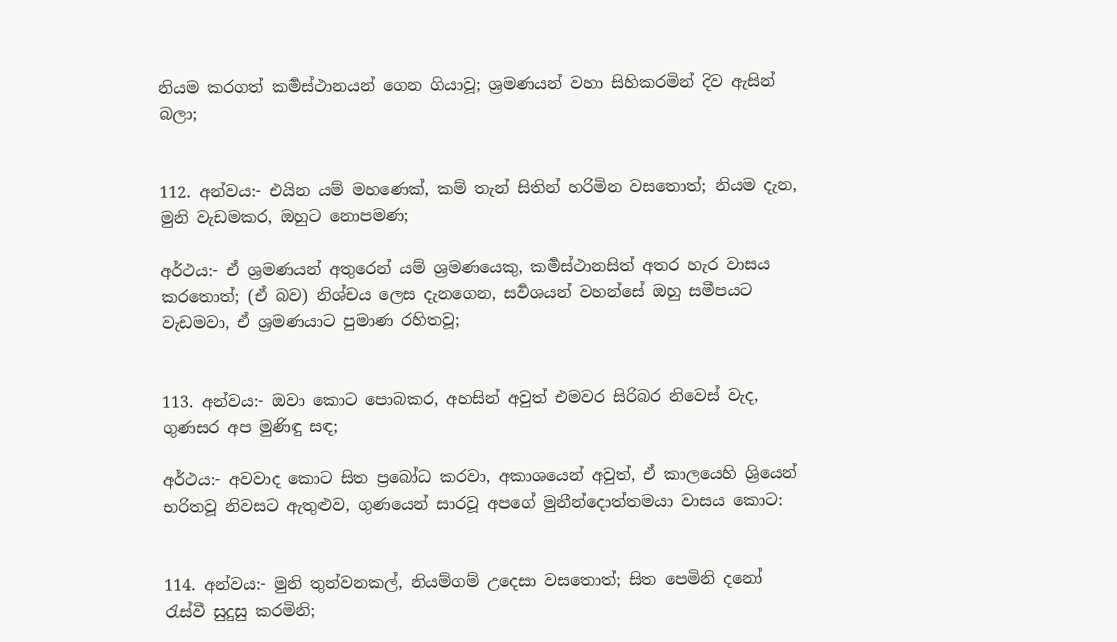නියම කරගත් කර්‍මස්ථානයන් ගෙන ගියාවූ; ශ්‍රමණයන් වහා සිහිකරමින් දිව ඇසින් බලා;


112. අන්වය:- එයින යම් මහණෙක්, කම් තැන් සිතින් හරිමින වසතොත්; නියම දැන, මුනි වැඩමකර, ඔහුට නොපමණ;

අර්ථය:- ඒ ශ්‍රමණයන් අතුරෙන් යම් ශ්‍රමණයෙකු, කර්‍මස්ථානසිත් අතර හැර වාසය කරතොත්; (ඒ බව) නිශ්චය ලෙස දැනගෙන, සර්‍වශයන් වහන්සේ ඔහු සමීපයට වැඩමවා, ඒ ශ්‍රමණයාට පුමාණ රහිතවූ;


113. අන්වය:- ඔවා කොට පොබකර, අහසින් අවුත් එමවර සිරිබර නිවෙස් වැද, ගුණසර අප මුණිඳු සඳ;

අර්ථය:- අවවාද කොට සිත ප්‍රබෝධ කරවා, අකාශයෙන් අවුත්, ඒ කාලයෙහි ශ්‍රියෙන් භරිතවූ නිවසට ඇතුළුව, ගුණයෙන් සාරවූ අපගේ මුනී‍‍න්දොත්තමයා වාසය කොට:


114. අන්වය:- මුනි තුන්වනකල්, නියම්ගම් උදෙසා වසතොත්; සිත පෙමිනි දනෝ රැස්වී සුදුසු කරමිනි;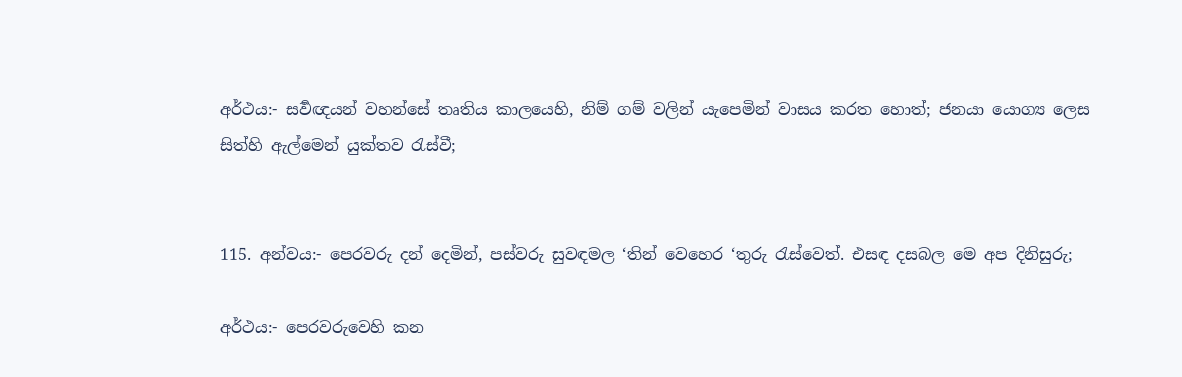අර්ථය:- සර්‍වඥයන් වහන්සේ තෘතිය කාලයෙහි, නිම් ගම් වලින් යැපෙමින් වාසය කරත හොත්; ජනයා යොග්‍ය ලෙස සිත්හි ඇල්මෙන් යුක්තව රැස්වී;


115. අන්වය:- පෙරවරු දන් දෙමින්, පස්වරු සුවඳමල ‘තින් වෙහෙර ‘තුරු රැස්වෙත්. එසඳ දසබල මෙ අප දිනිසුරු;

අර්ථය:- පෙරවරුවෙහි කන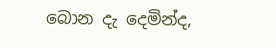බොන දැ දෙමින්ද,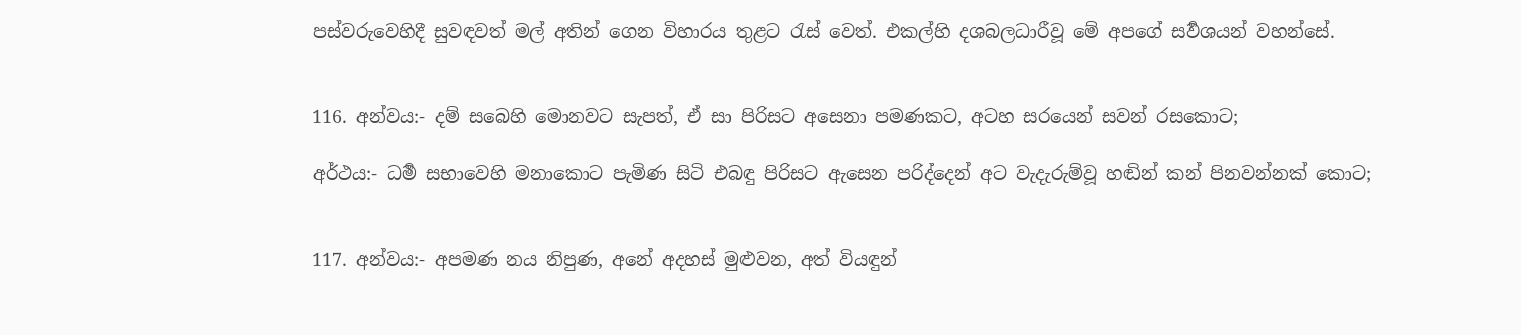පස්වරුවෙහිදී සුවඳවත් මල් අතින් ගෙන විහාරය තුළට රැස් වෙත්. එකල්හි දශබලධාරීවූ මේ අපගේ සර්‍වශයන් වහන්සේ.


116. අන්වය:- දම් සබෙහි මොනවට සැපත්, ඒ සා පිරිසට අසෙනා පමණකට, අටහ සරයෙන් සවන් රසකොට;

අර්ථය:- ධර්‍ම සභාවෙහි මනාකොට පැමිණ සිටි එබඳු පිරිසට ඇසෙන පරිද්දෙන් අට වැදැරුම්වූ ‍හඬින් කන් පිනවන්නක් කොට;


117. අන්වය:- අපමණ නය නිපුණ, අනේ අදහස් මුළුවන, අත් වියඳුන්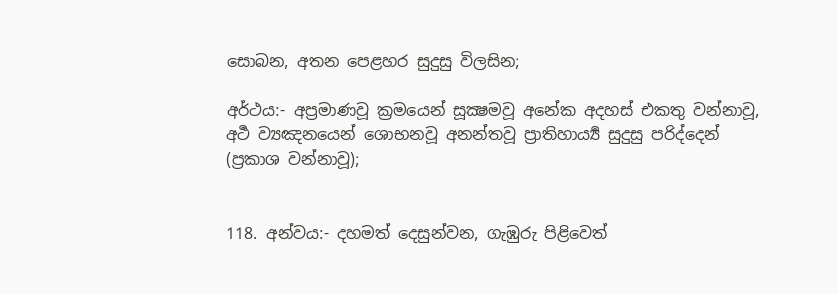සොබන, අතන පෙළහර සුදුසු විලසින;

අර්ථය:- අප්‍රමාණවූ ක්‍රමයෙන් සූක්‍ෂමවූ ‍අනේක අදහස් එකතු වන්නාවූ, අර්‍ථ ව්‍යඤනයෙන් ශොභනවූ අනන්තවූ ප්‍රාතිහාර්‍ය්‍ය සුදුසු පරිද්දෙන් (ප්‍රකාශ වන්නාවූ);


118. අන්වය:- දහමත් දෙසුන්වන, ගැඹුරු පිළිවෙත්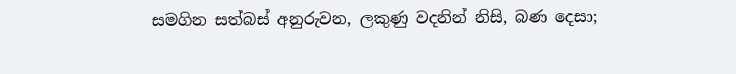සමගින සත්බස් අනුරුවන, ලකුණු වදනින් නිසි, බණ දෙසා;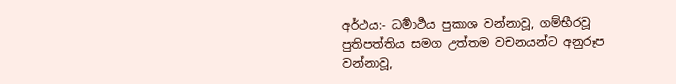අර්ථය:- ධර්‍මාර්‍ථය පුකාශ වන්නාවූ, ගම්භීරවූ පුතිපත්තිය සමග උත්තම වචනයන්ට අනුරූප වන්නාවූ,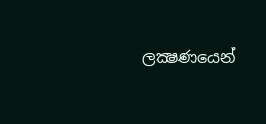ලක්‍ෂණයෙන්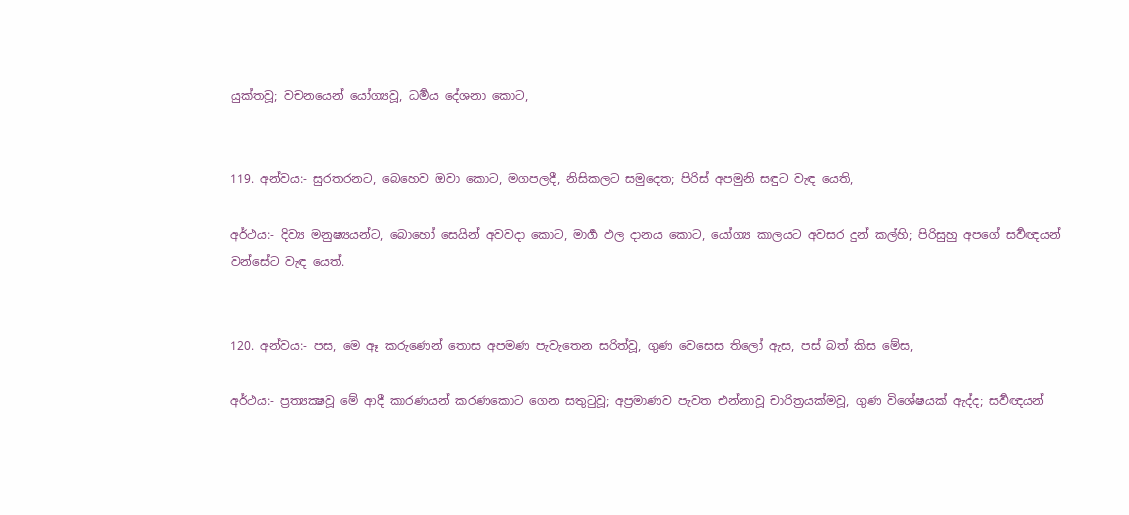යුක්තවූ; වචනයෙන් යෝග්‍යවූ, ධර්‍මය දේශනා කොට,


119. අන්වය:- සුරතරනට, බෙහෙව ඔවා කොට, මගපලදී, නිසිකලට සමුදෙත; පිරිස් අපමුනි සඳුට වැඳ යෙති,

අර්ථය:- දිව්‍ය මනුෂ්‍යයන්ට, බොහෝ සෙයින් අවවදා කොට, මාර්‍ග ඵල දානය කොට, යෝග්‍ය කාලයට අවසර දුන් කල්හි; පිරිසුහු අපගේ සර්‍වඥයන් වන්සේට වැඳ යෙත්.


120. අන්වය:- පස, මෙ ඈ කරු‍ණෙන් තොස අපමණ පැවැතෙන සරිත්වූ, ගුණ වෙසෙස තිලෝ ඇස, පස් බත් කිස මේස,

අර්ථය:- ප්‍රත්‍යක්‍ෂවූ මේ ආදී කාරණයන් කරණකොට ගෙන සතුටුවූ; අප්‍රමාණව පැවත එන්නාවූ චාරිත්‍රයක්මවූ, ගුණ විශේෂයක් ඇද්ද; සර්‍වඥයන්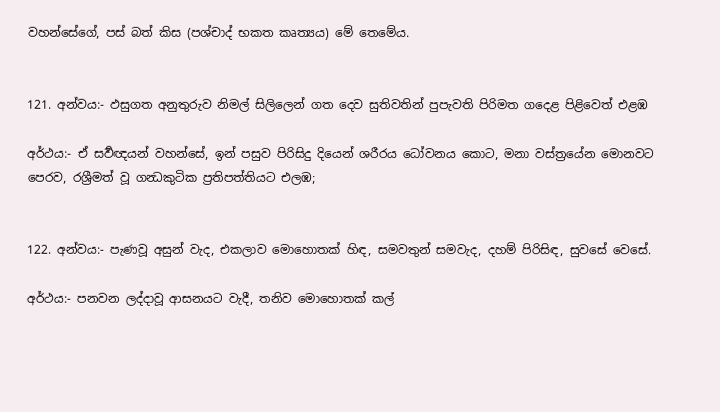වහන්සේගේ, පස් බත් කිස (පශ්චාද් භකත කෘත්‍යය) මේ තෙමේය.


121. අන්වය:- ඵසුගත අනුතුරුව නිමල් සිලිලෙන් ගත දෙව සුතිවතින් පුපැවති පිරිමත ගදෙළ පිළිවෙත් එළඹ

අර්ථය:- ඒ සර්‍වඥයන් වහන්සේ, ඉන් පසුව පිරිසිදු දියෙන් ශරීරය ධෝවනය කොට, මනා වස්ත්‍රයේන මොනවට පෙරව, රශ්‍රීමත් වූ ගන්‍ධකුටික ප්‍රතිපත්තියට එලඹ;


122. අන්වය:- පැණවූ අසුන් වැද, එකලාව මොහොතක් හිඳ, සමවතුන් සමවැද, දහම් පිරිසිඳ, සුවසේ වෙසේ.

අර්ථය:- පනවන ලද්දාවූ ආසනයට වැදී, තනිව මොහොතක් කල්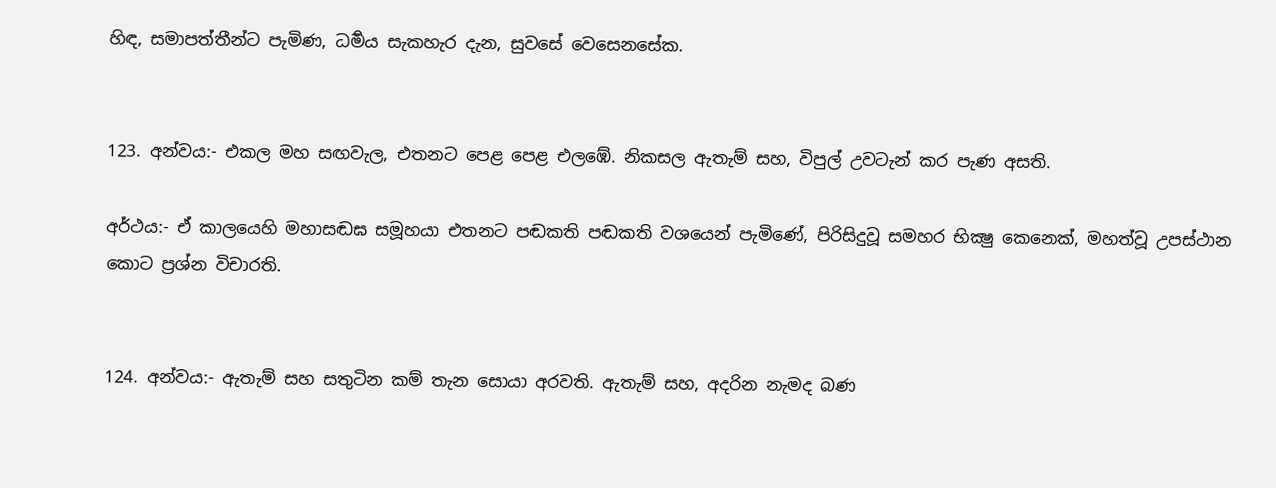හිඳ, සමාපත්තීන්ට පැමිණ, ධර්‍මය සැකහැර දැන, සුවසේ වෙසෙනසේක.


123. අන්වය:- එකල මහ සඟවැල, එතනට පෙළ පෙළ එලඹේ. නිකසල ඇතැම් සහ, විපුල් උවටැන් කර පැණ අසති.

අර්ථය:- ඒ කාලයෙහි මහාසඬඝ සමූහයා එතනට පඬකති පඬකති වශයෙන් පැමිණේ, පිරිසිදුවූ සමහර භික්‍ෂු කෙනෙක්, මහත්වූ උපස්ථාන කොට ප්‍රශ්න විචාරති.


124. අන්වය:- ඇතැම් සහ සතුටින කම් තැන සොයා අරවති. ඇතැම් සහ, අදරින නැමද බණ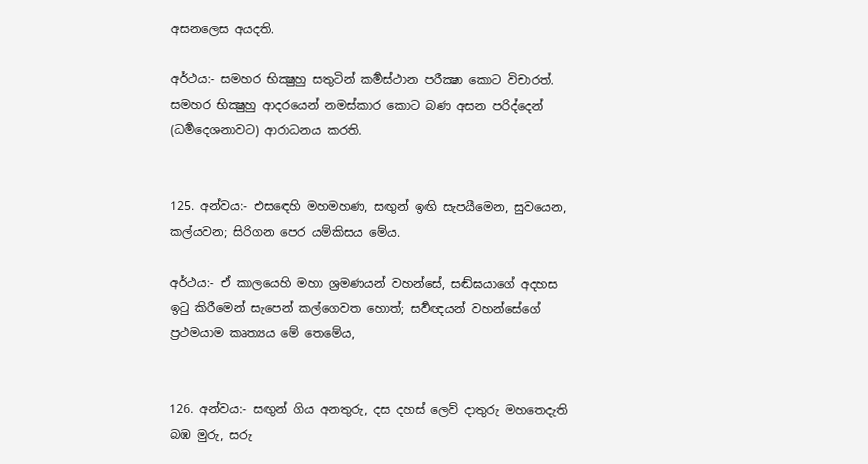අසනලෙස අයදති.

අර්ථය:- සමහර භික්‍ෂුහු සතුටින් කර්‍මස්ථාන පරීක්‍ෂා කොට විචාරත්. සමහර භික්‍ෂුහු ආදරයෙන් නමස්කාර කොට බණ අසන පරිද්දෙන් (ධර්‍මදෙශනාවට) ආරාධනය කරති.


125. අන්වය:- එස‍ඳෙහි මහමහණ, සඟුන් ඉඟි සැපයීමෙන, සුවයෙන, කල්යවන; සිරිගන පෙර යම්කිසය මේය.

අර්ථය:- ඒ කාලයෙහි මහා ශ්‍රමණයන් වහන්සේ, සඬ්ඝයාගේ අදහස ඉටු කිරීමෙන් සැපෙන් කල්ගෙවත හොත්; සර්‍වඥයන් වහන්සේගේ ප්‍රථමයාම කෘත්‍යය මේ තෙමේය,


126. අන්වය:- සඟුන් ගිය අනතුරු, දස දහස් ලෙව් දාතුරු මහතෙදැති බඹ මුරු, සරු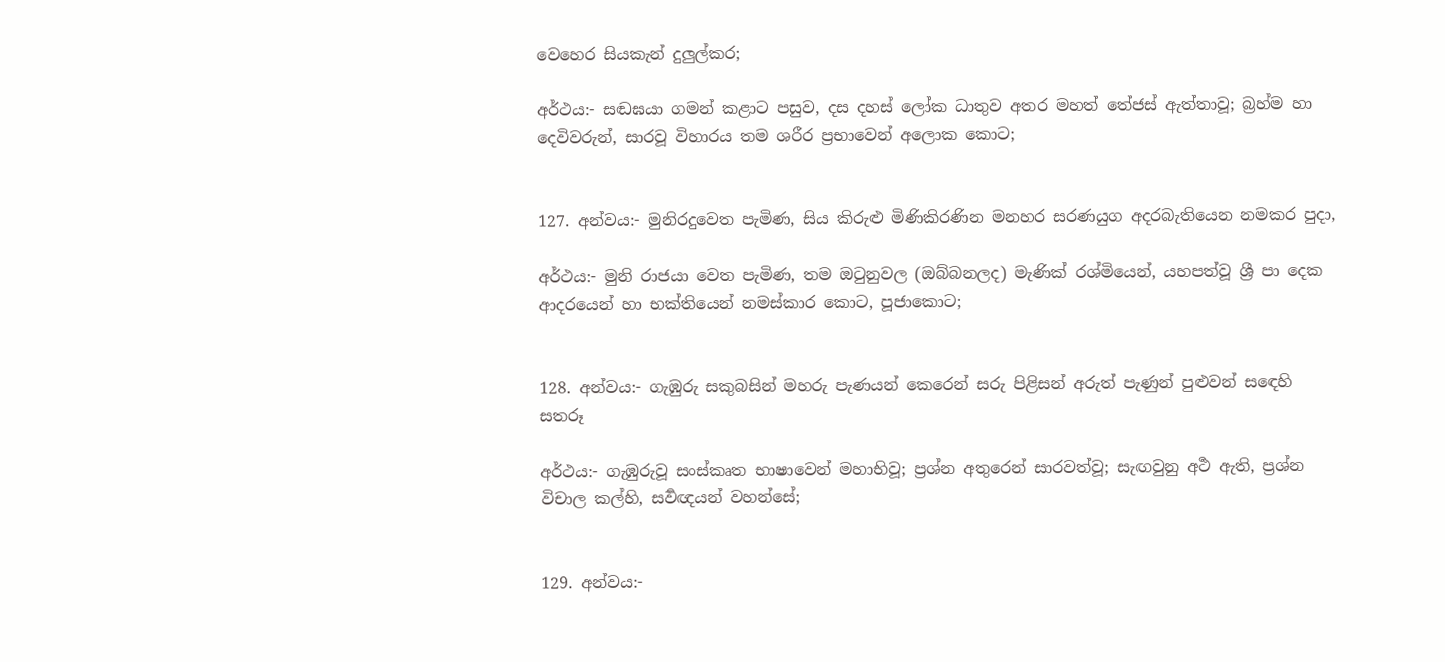වෙහෙර සියකැන් දුලුල්කර;

අර්ථය:- සඬඝයා ගමන් කළාට පසුව, දස දහස් ලෝක ධාතුව අතර මහත් තේජස් ඇත්තාවූ; බ්‍රහ්ම හා දෙවිවරුන්, සාරවූ විහාරය තම ශරීර ප්‍රභාවෙන් අලොක කොට;


127. අන්වය:- මුනිරදුවෙත පැමිණ, සිය කිරුළු මිණිකිරණින මනහර සරණයුග අදරබැතියෙන නමකර පුදා,

අර්ථය:- මුනි රාජයා වෙත පැමිණ, තම ඔටුනුවල (ඔබ්බනලද) මැණික් රශ්මියෙන්, යහපත්වූ ශ්‍රී පා දෙක ආදරයෙන් හා භක්තියෙන් නමස්කාර කොට, පූජාකොට;


128. අන්වය:- ගැඹුරු සකුබසින් මහරු පැණයන් කෙරෙන් සරු පිළිසන් අරුත් පැණුන් පුළුවන් ස‍ඳෙහි සතරූ

අර්ථය:- ගැඹුරුවූ සංස්කෘත භාෂාවෙන් මහාභිවූ; ප්‍රශ්න අතුරෙන් සාරවත්වූ; සැඟවුනු අර්‍ථ ඇති, ප්‍රශ්න විචාල කල්හි, සර්‍වඥයන් වහන්සේ;


129. අන්වය:-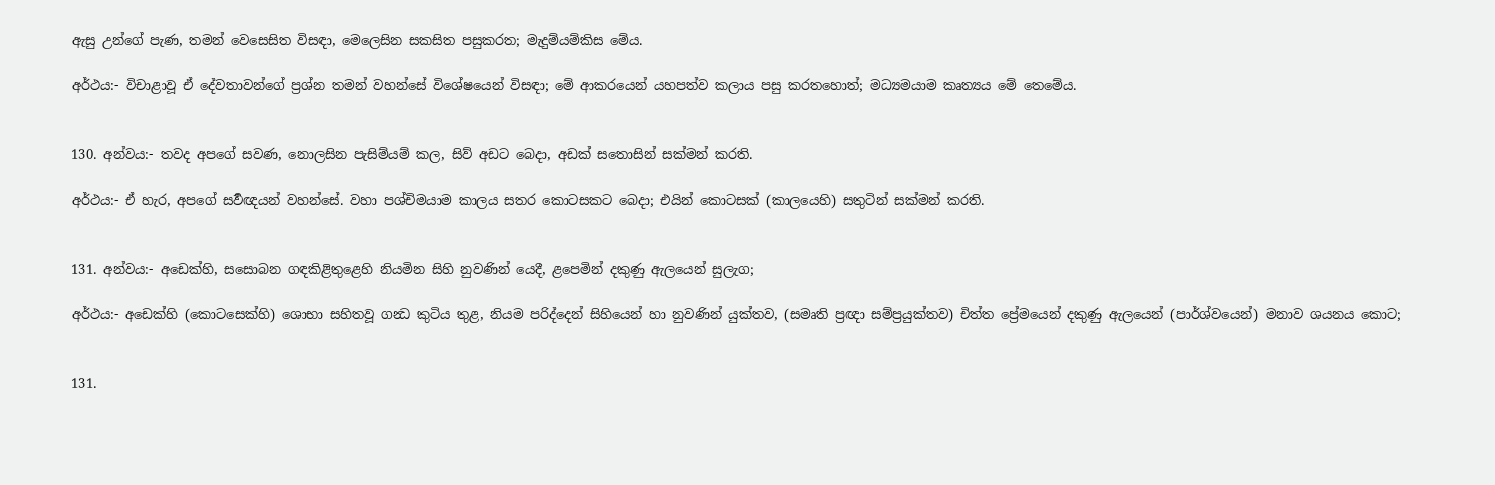ඇසු උන්ගේ පැණ, තමන් වෙසෙසිත විසඳා, මෙලෙසින සකසිත පසුකරත; මැදුම්යම්කිස මේය.

අර්ථය:- විචාළාවූ ඒ දේවතාවන්ගේ ප්‍රශ්න තමන් වහන්සේ විශේෂයෙන් විසඳා; මේ ආකරයෙන් යහපත්ව කලාය පසු කරතහොත්; මධ්‍යමයාම කෘත්‍යය මේ තෙමේය.


130. අන්වය:- තවද අපගේ සවණ, නොලසින පැසිම්යම් කල, සිව් අඩට බෙදා, අඩක් සතොසින් සක්මන් කරති.

අර්ථය:- ඒ හැර, අපගේ සර්‍වඥයන් වහන්සේ. වහා පශ්චිමයාම කාලය සතර කොටසකට බෙදා; එයින් කොටසක් (කාලයෙහි) සතුටින් සක්මන් කරති.


131. අන්වය:- අඩෙක්හි, සසොබන ගඳකිළිතුළෙහි නියමින සිහි නුවණින් යෙදී, ළපෙමින් දකුණු ඇලයෙන් සුලැග;

අර්ථය:- අඩෙක්හි (කොටසෙක්හි) ශොභා සහිතවූ ගන්‍ධ කුටිය තුළ, නියම පරිද්දෙන් සිහියෙන් හා නුවණින් යුක්තව, (සමෘති ප්‍රඥා සම්ප්‍රයුක්තව) චිත්ත ප්‍රේමයෙන් දකුණු ඇලයෙන් (පාර්ශ්වයෙන්) මනාව ශයනය කොට;


131.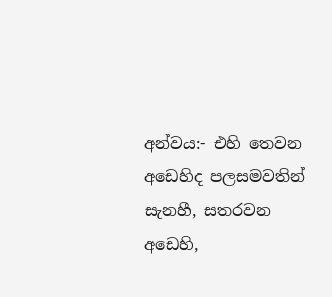අන්වය:- එහි තෙවන අඩෙහිද පලසමවතින් සැනහී, සතරවන අ‍ඩෙහි,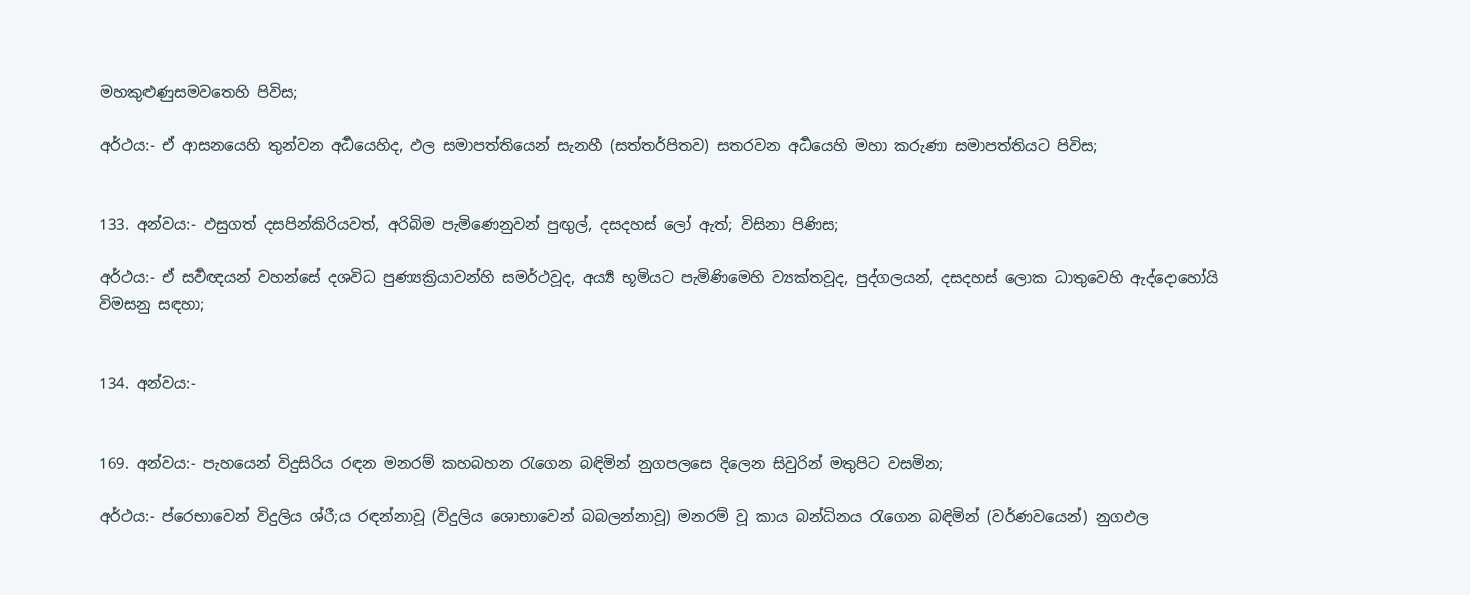මහකුළුණුසමවතෙහි පිවිස;

අර්ථය:- ඒ ආසනයෙහි තුන්වන අර්‍ධයෙහිද, ඵල සමාපත්තියෙන් සැනහී (සත්තර්පිතව) සතරවන අර්‍ධයෙහි මහා කරුණා සමාපත්තියට පිවිස;


133. අන්වය:- ඵසුගත් දසපින්කිරියවත්, අරිබිම පැමිණෙනුවන් පුඟුල්, දසදහස් ලෝ ඇත්; විසිනා පිණිස;

අර්ථය:- ඒ සර්‍වඥයන් වහන්සේ දශවිධ පුණ්‍යක්‍රියාවන්හි සමර්ථවූද, අර්‍ය්‍ය භූමියට පැමිණිමෙහි ව්‍යක්තවූද, පුද්ගලයන්, දසදහස් ලොක ධාතුවෙහි ඇද්දොහෝයි විමසනු සඳහා;


134. අන්වය:-


169. අන්වය:- පැහයෙන් විදුසිරිය රඳන මනරම් කහබහන රැගෙන බඳිමින් නුගපලසෙ දිලෙන සිවුරින් මතුපිට වසමින;

අර්ථය:- ප්රෙභාවෙන් විදුලිය ශ්රී;ය රඳන්නාවූ (විදුලිය ‍ශොභාවෙන් බබලන්නාවූ) මනරම් වූ කාය බන්ධිනය රැගෙන බඳිමින් (වර්ණවයෙන්) නුගඵල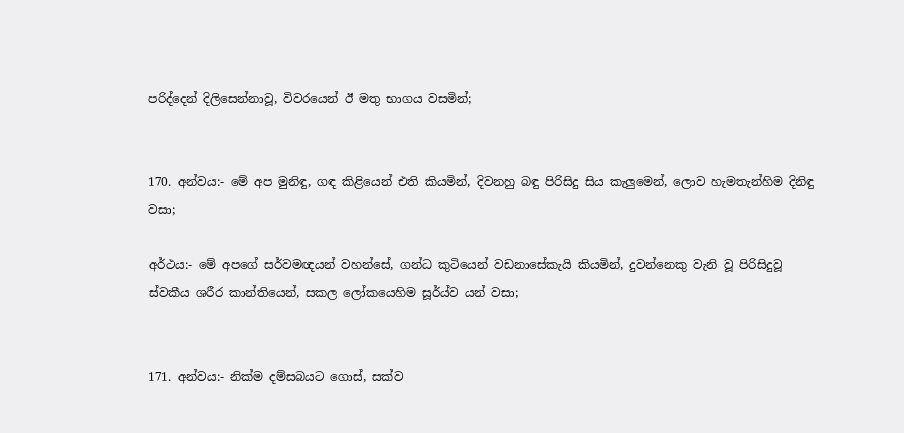පරිද්දෙන් දිලිසෙන්නාවූ, විවරයෙන් ඊ මතු භාගය වසමින්;


170. අන්වය:- මේ අප මුනිඳු, ගඳ කිළියෙන් එති කියමින්, දිවනහු බඳු පිරිසිදු සිය කැලුමෙන්, ලොව හැමතැන්හිම දිනිඳු වසා;

අර්ථය:- මේ අපගේ සර්වමඥයන් වහන්සේ, ගන්ධ කුටියෙන් වඩනාසේකැයි කියමින්, දුවන්නෙකු වැනි වූ පිරිසිදුවූ ස්වකීය ශරීර කාන්තියෙන්, සකල ලෝකයෙහිම සූර්ය්ව යන් වසා;


171. අන්වය:- නික්ම දම්සබයට ගොස්, සක්ව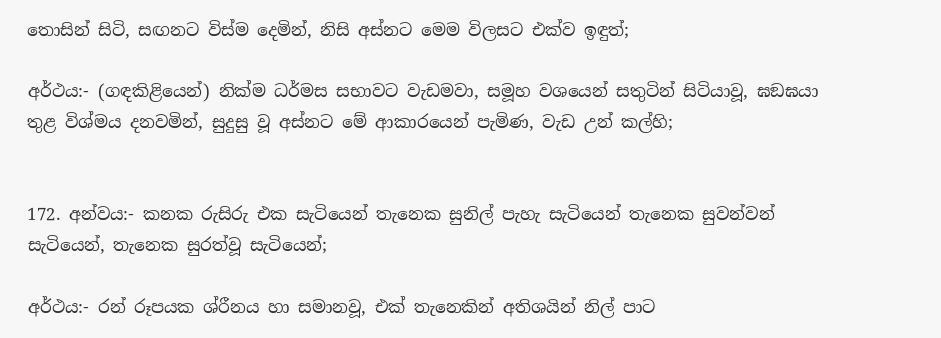තොසින් සිටි, සඟනට විස්ම දෙමින්, නිසි අස්නට මෙම විලසට එක්ව ඉඳුත්;

අර්ථය:- (ගඳකිළියෙන්) නික්ම ධර්මස සභාවට වැඩමවා, සමූහ වශයෙන් සතුටින් සිටියාවූ, ඝඞඝයා තුළ විශ්මය දනවමින්, සුදුසු වූ අස්නට මේ ආකාරයෙන් පැමිණ, වැඩ උන් කල්හි;


172. අන්වය:- කනක රුසිරු එක සැටියෙන් තැනෙක සුනිල් පැහැ සැටියෙන් තැනෙක සුවන්වන් සැටියෙන්, තැනෙක සුරත්වූ සැටියෙන්;

අර්ථය:- රන් රූපයක ශ්රීනය හා සමානවූ, එක් තැනෙකින් අතිශයින් නිල් පාට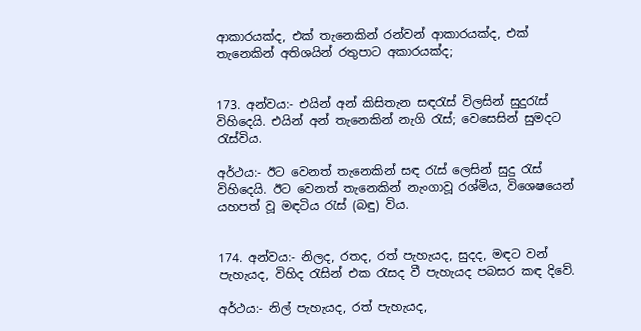ආකාරයක්ද, එක් තැනෙකින් රන්වන් ආකාරයක්ද, එක් තැනෙකින් අතිශයින් රතුපාට අකාරයක්ද;


173. අන්වය:- එයින් අන් කිසිතැන සඳරැස් විලසින් සුදුරැස් විහිදෙයි. එයින් අන් තැනෙකින් නැගි රැස්; වෙසෙසින් සුමදට රැස්විය.

අර්ථය:- ඊට වෙනත් තැනෙකින් සඳ රැස් ලෙසින් සුදු රැස් විහිදෙයි. ඊට වෙනත් තැනෙකින් නැංගාවූ රශ්මිය, විශෙෂයෙන් යහපත් වූ මඳටිය රැස් (බඳු) විය.


174. අන්වය:- නිලද, රතද, රත් පැහැයද, සුදද, මඳට වන් පැහැයද, විහිද රැසින් එක රැසද වී පැහැයද පබසර කඳ දිවේ.

අර්ථය:- නිල් පැහැයද, රත් පැහැයද,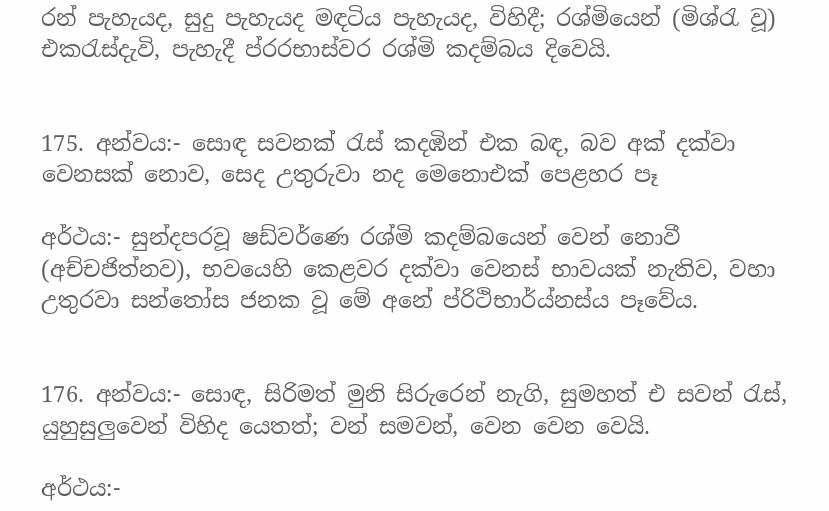රන් පැහැයද, සුදු පැහැයද මඳටිය පැහැයද, විහිදී; රශ්මියෙන් (මිශ්රැ වූ) එකරැස්දැවි, පැහැදී ප්රරභාස්වර රශ්මි කදම්බය දිවෙයි.


175. අන්වය:- සොඳ සවනක් රැස් කදඹින් එක බඳ, බව අක් දක්වා වෙනසක් නොව, සෙද උතුරුවා නද මෙනොඑක් පෙළහර පෑ

අර්ථය:- සුන්දපරවූ ෂඩ්වර්ණෙ රශ්මි කදම්බයෙන් වෙන් නොවී (අච්චජිත්නව), භවයෙහි කෙළවර දක්වා වෙනස් භාවයක් නැතිව, වහා උතුරවා සන්තෝස ජනක වූ මේ අනේ ප්රිථිභාර්ය්නස්ය පෑවේය.


176. අන්වය:- සොඳ, සිරිමත් මුනි සිරුරෙන් නැගි, සුමහත් එ සවන් රැස්, යුහුසුලුවෙන් විහිද යෙතත්; වන් සමවන්, වෙන වෙන වෙයි.

අර්ථය:-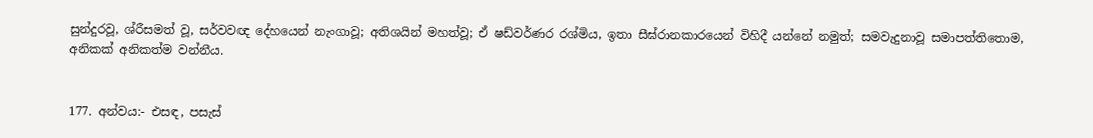සුන්දුරවූ, ශ්රීසමත් වූ, සර්වවඥ දේහයෙන් නැංගාවූ; අතිශයින් මහත්වූ; ඒ ෂඩ්වර්ණර රශ්මිය, ඉතා සීඝ්රානකාරයෙන් විහිදී යන්නේ නමුත්; සමවැදුනාවූ සමාපත්තිතොම, අනිකක් අනිකත්ම වන්නීය.


177. අන්වය:- එසඳ, පසැස්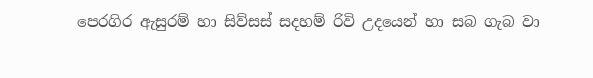පෙරගිර ඇසුරම් හා සිව්සස් සදහම් රිවි උදයෙන් හා සබ ගැබ වා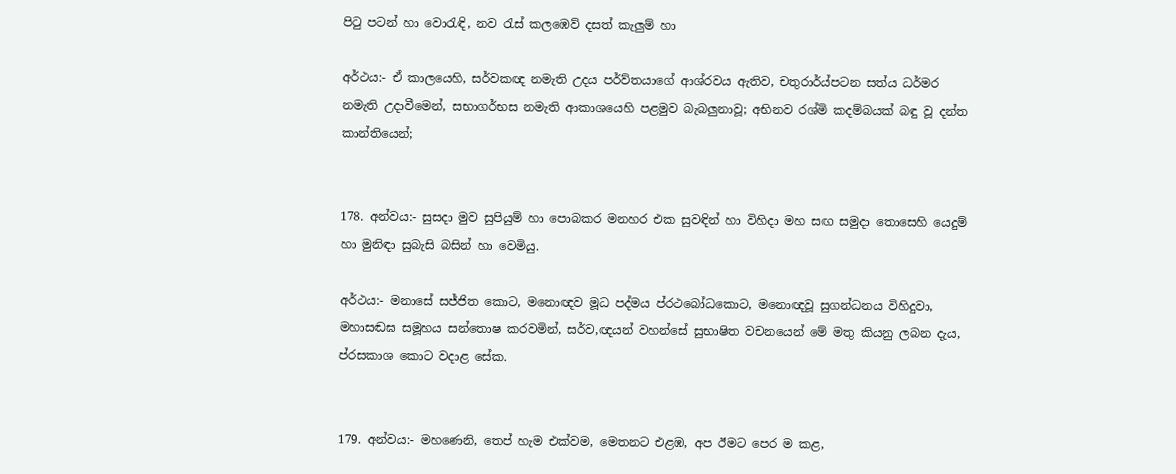පිටු පටන් හා වොරැඳි, නව රැස් කලඹෙව් දසත් කැලුම් හා

අර්ථය:- ඒ කාලයෙහි, සර්වකඥ නමැති උදය පර්ව්තයාගේ ආශ්රවය ඇතිව, චතුරාර්ය්පටන සත්ය ධර්මර නමැති උදාවීමෙන්, සභාගර්භස නමැති ආකාශයෙහි පළමුව බැබලුනාවූ; අභිනව රශ්මි කදම්බයක් බඳු වූ දන්ත කාන්තියෙන්;


178. අන්වය:- සුසදා මුව සුපියුම් හා පොබකර මනහර එක සුවඳින් හා විහිදා මහ සඟ සමුදා තොසෙහි යෙදුම් හා මුනිඳා සුබැසි බසින් හා වෙමියු.

අර්ථය:- මනාසේ සජ්ජිත කොට, මනොඥව මූධ පද්මය ප්රථබෝධකොට, මනොඥවූ සුගන්ධනය විහිදුවා, මහාසඬඝ සමූහය සන්තොෂ කරවමින්, සර්ව,ඥයන් වහන්සේ සුභාෂිත වචනයෙන් මේ මතු කියනු ලබන දැය, ප්රසකාශ කොට වදාළ සේක.


179. අන්වය:- මහණෙනි, තෙප් හැම එක්වම, මෙතනට එළඹ, අප ඊමට පෙර ම කළ,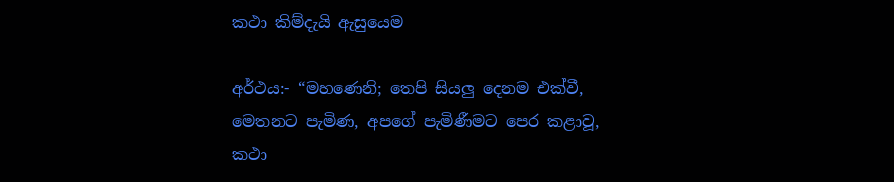කථා කිම්දැයි ඇසුයෙම

අර්ථය:- “මහණෙනි; තෙපි සියලු දෙනම එක්වී, මෙතනට පැමිණ, අපගේ පැමිණීමට පෙර කළාවූ, කථා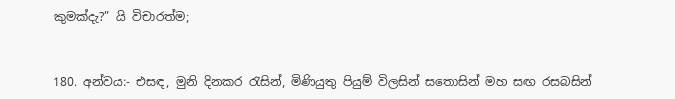කුමක්දැ?” යි විචාරත්ම;


180. අන්වය:- එසඳ, මුනි දිනකර රැසින්, මිණියුතු පියුම් විලසින් සතොසින් මහ සඟ රසබසින්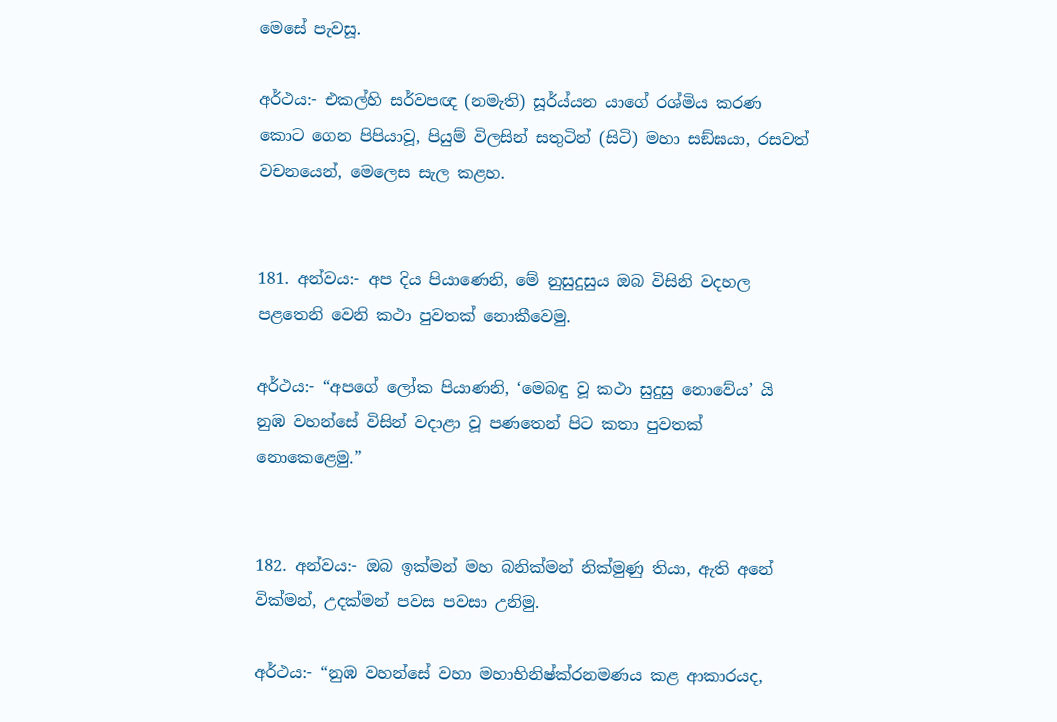මෙසේ පැවසූ.

අර්ථය:- එකල්හි සර්වපඥ (නමැති) සූර්ය්යන යාගේ රශ්මිය කරණ කොට ගෙන පිපියාවූ, පියුම් විලසින් සතුටින් (සිටි) මහා සඞ්ඝයා, රසවත් වචනයෙන්, මෙලෙස සැල කළහ.


181. අන්වය:- අප දිය පියාණෙනි, මේ නුසුදුසුය ඔබ විසිනි වදහල පළතෙනි වෙනි කථා පුවතක් නොකීවෙමු.

අර්ථය:- “අපගේ ලෝක පියාණනි, ‘මෙබඳු වූ කථා සුදුසු නොවේය’ යි නුඹ වහන්සේ විසින් වදාළා වූ පණතෙන් පිට කතා පුවතක් නොකෙළෙමු.”


182. අන්වය:- ඔබ ඉක්මන් මහ බනික්මන් නික්මුණු තියා, ඇති අනේ වික්මන්, උදක්මන් පවස පවසා උනිමු.

අර්ථය:- “නුඹ වහන්සේ වහා මහාභිනිෂ්ක්රනමණය කළ ආකාරයද,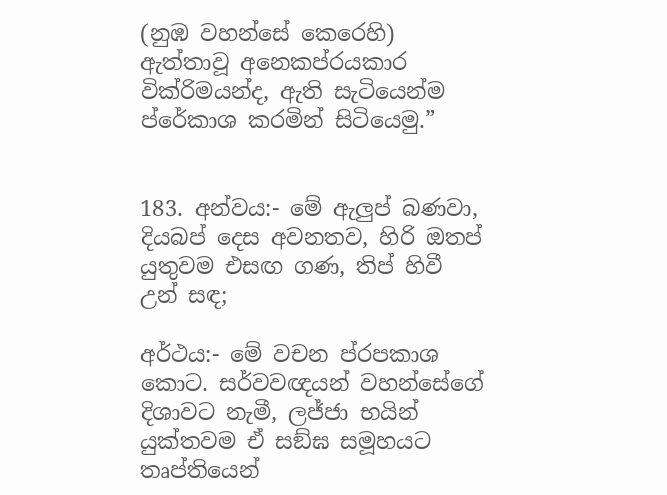(නුඹ වහන්සේ කෙරෙහි) ඇත්තාවූ අනෙකප්රයකාර වික්රිමයන්ද, ඇති සැටියෙන්ම ප්රේකාශ කරමින් සිටියෙමු.”


183. අන්වය:- මේ ඇලුප් බණවා, දියබප් දෙස අවනතව, හිරි ඔතප් යුතුවම එසඟ ගණ, තිප් හිවී උන් සඳ;

අර්ථය:- මේ වචන ප්රපකාශ කොට. සර්වවඥයන් වහන්සේගේ දිශාවට නැමී, ලජ්ජා භයින් යුක්තවම ඒ සඞ්ඝ සමූහයට තෘප්තියෙන්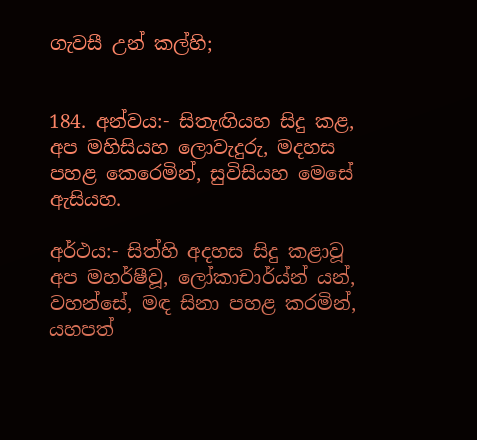ගැවසී උන් කල්හි;


184. අන්වය:- සිතැඟියහ සිදු කළ, අප මහිසියහ ලොවැදුරු, මදහස පහළ කෙරෙමින්, සුවිසියහ මෙසේ ඇසියහ.

අර්ථය:- සිත්හි අදහස සිදු කළාවූ අප මහර්ෂීවූ, ලෝකාචාර්ය්න් යන්, වහන්සේ, මඳ සිනා පහළ කරමින්, යහපත්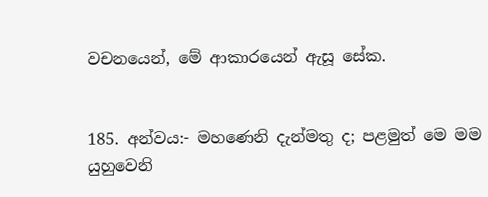වචනයෙන්, මේ ආකාරයෙන් ඇසූ සේක.


185. අන්වය:- මහණෙනි දැන්මතු ද; පළමුත් මෙ මම යුහුවෙනි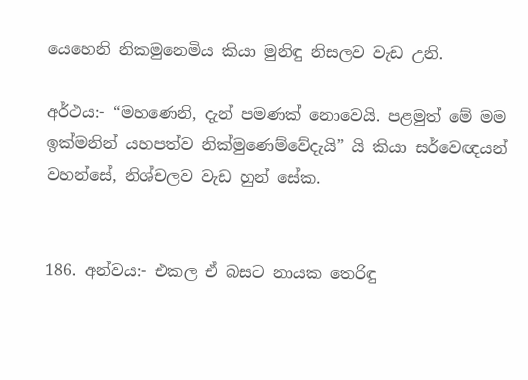යෙහෙනි නිකමුනෙමිය කියා මුනිඳු නිසලව වැඩ උනි.

අර්ථය:- “මහණෙනි, දැන් පමණක් නොවෙයි. පළමුත් මේ මම ඉක්මනින් ‍යහපත්ව නික්මුණෙම්වේදැයි” යි කියා සර්වෙඥයන් වහන්සේ, නිශ්චලව වැඩ හුන් සේක.


186. අන්වය:- එකල ඒ බසට නායක තෙරිඳු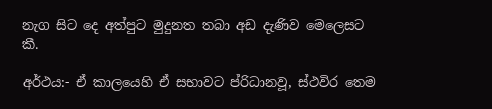නැග සිට දෙ අත්පුට මුදුනත තබා අඩ දැණිව මෙලෙසට කී.

අර්ථය:- ඒ කාලයෙහි ඒ සභාවට ප්රිධානවූ, ස්ථවිර තෙම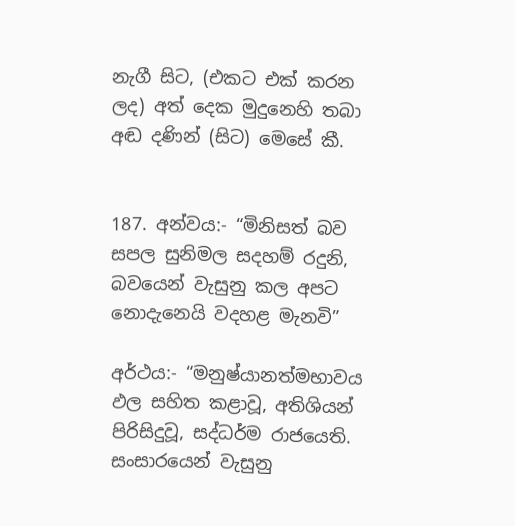නැගී සිට, (එකට එක් කරන ලද) අත් දෙක මුදුනෙහි තබා අඬ දණින් (සිට) මෙසේ කී.


187. අන්වය:- “මිනිසත් බව සපල සුනිමල සදහම් රදුනි, බවයෙන් වැසුනු කල අපට නොදැනෙයි වදහළ මැනවි”

අර්ථය:- “මනුෂ්යානත්මභාවය ඵල සහිත කළාවූ, අතිශියන් පිරිසිදුවූ, සද්ධර්ම රාජයෙති. සංසාරයෙන් වැසුනු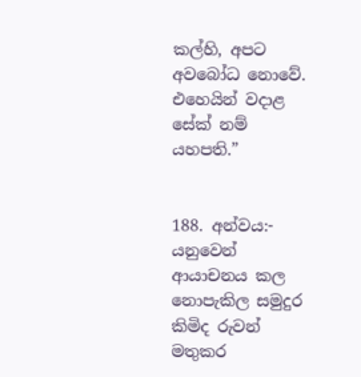කල්හි, අපට අවබෝධ නොවේ. එහෙයින් වදාළ සේක් නම් යහපති.”


188. අන්වය:- යනුවෙන් ආයාචනය කල නොපැකිල සමුදුර කිමිද රුවන් මතුකර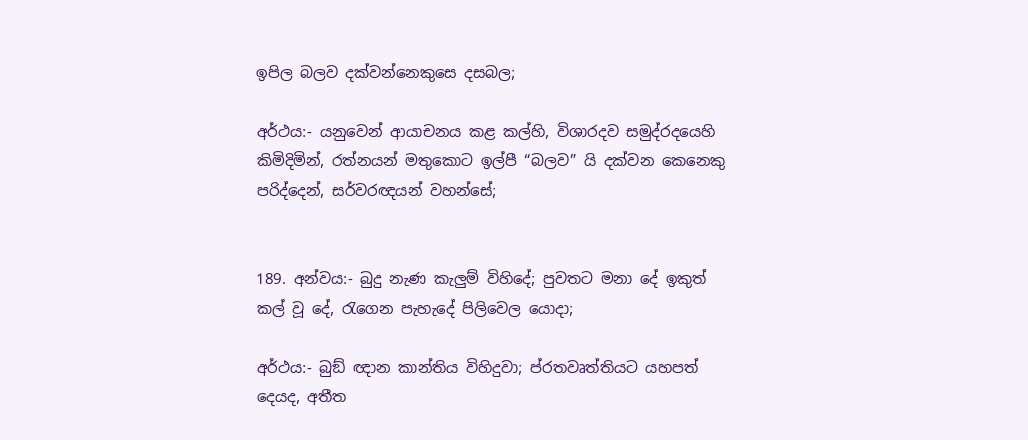ඉපිල බලව දක්වන්නෙකුසෙ දසබල;

අර්ථය:- යනුවෙන් ආයාචනය කළ කල්හි, විශාරදව සමුද්රදයෙහි කිමිදිමින්, රත්නයන් මතුකොට ඉල්පී “බලව” යි දක්වන කෙනෙකු පරිද්දෙන්, සර්වරඥයන් වහන්සේ;


189. අන්වය:- බුදු නැණ කැලුම් විහිදේ; පුවතට මනා දේ ඉකුත් කල් වූ දේ, රැගෙන පැහැදේ පිලිවෙල යොදා;

අර්ථය:- බුඞ් ඥාන කාන්තිය විහිදුවා; ප්රතවෘත්තියට යහපත් දෙයද, අතීත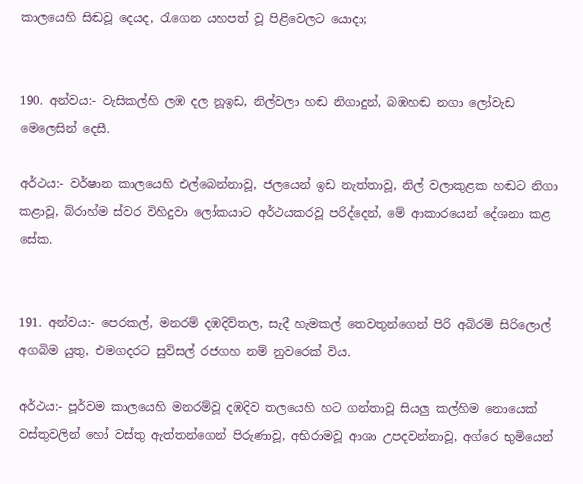කාලයෙහි සිඬවූ දෙයද, රැගෙන යහපත් වූ පිළිවෙලට යොදා;


190. අන්වය:- වැසිකල්හි ලඹ දල නූඉඩ, නිල්වලා හඬ නිගාදුන්, බඹහඬ නගා ලෝවැඩ මෙලෙසින් දෙසී.

අර්ථය:- වර්ෂාන කාලයෙහි එල්බෙන්නාවූ, ජලයෙන් ඉඩ නැත්තාවූ, නිල් වලාකුළක හඬට නිගා කළාවූ, බ්රාහ්ම ස්වර විහිදුවා ලෝකයාට අර්ථයකරවූ පරිද්දෙන්, මේ ආකාරයෙන් දේශනා කළ සේක.


191. අන්වය:- පෙරකල්, මනරම් දඹදිව්තල, සැදී හැමකල් තෙවතුන්ගෙන් පිරි අබිරම් සිරිලොල් අගබිම යුතු, එමගදරට සුවිසල් රජගහ නම් නුවරෙක් විය.

අර්ථය:- පූර්වම කාලයෙහි මනරම්වූ දඹදිව තලයෙහි හට ගන්තාවූ සියලු කල්හිම නොයෙක් වස්තුවලින් හෝ වස්තු ඇත්තන්ගෙන් පිරුණාවූ, අභිරාමවූ ආශා උපදවන්නාවූ, අග්රෙ භුමියෙන්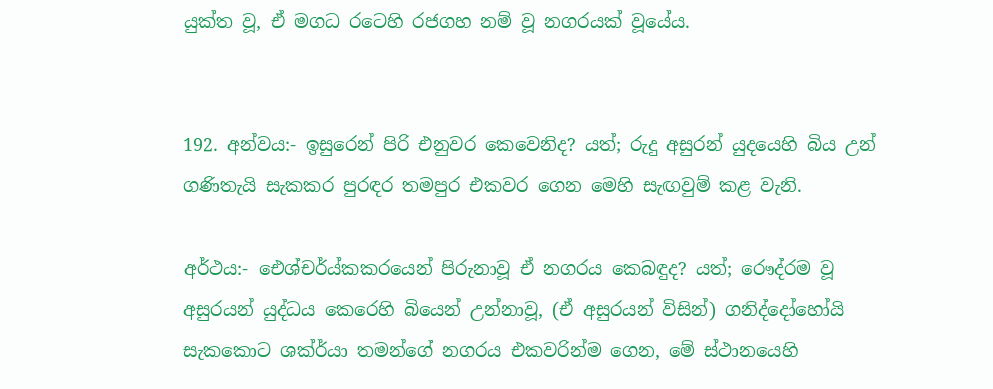යුක්ත වූ, ඒ මගධ රටෙහි රජගහ නම් වූ නගරයක් වූයේය.


192. අන්වය:- ඉසුරෙන් පිරි එනුවර කෙවෙනිද? යත්; රුදු අසුරන් යුදයෙහි බිය උන් ගණිතැයි සැකකර පුරඳර තමපුර එකවර ගෙන මෙහි සැඟවුම් කළ වැනි.

අර්ථය:- ඓශ්චර්ය්කකරයෙන් පිරුනාවූ ඒ නගරය කෙබඳුද? යත්; රෞද්රම වූ අසුරයන් යුද්ධය කෙරෙහි බියෙන් උන්නාවූ, (ඒ අසුරයන් විසින්) ගනිද්දෝහෝයි සැකකොට ශක්ර්යා තමන්ගේ නගරය එකවරින්ම ගෙන, මේ ස්ථානයෙහි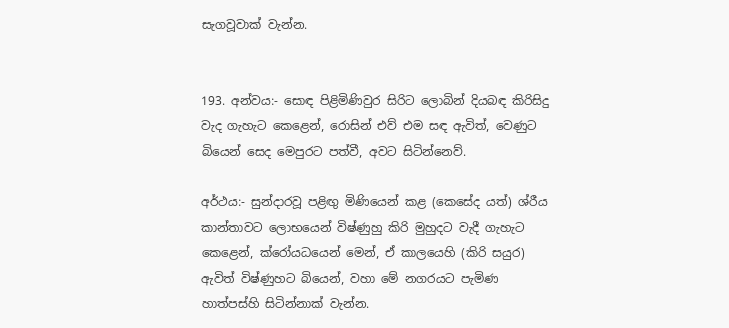සැගවූවාක් වැන්න.


193. අන්වය:- සොඳ පිළිමිණිවුර සිරිට ලොබින් දියබඳ කිරිසිදු වැද ගැහැට කෙළෙන්, රොසින් එව් එම සඳ ඇවිත්, වෙණුට බියෙන් සෙද මෙපුරට පත්වී, අවට සිටින්නෙව්.

අර්ථය:- සුන්දාරවූ පළිඟු මිණියෙන් කළ (කෙසේද යත්) ශ්රීය කාන්තාවට ලොභයෙන් විෂ්ණුහු කිරි මුහුදට වැදී ගැහැට කෙළෙන්, ක්රෝයධයෙන් මෙන්, ඒ කාලයෙහි (කිරි සයුර) ඇවිත් විෂ්ණුහට බියෙන්, වහා මේ නගරයට පැමිණ හාත්පස්හි සිටින්නාක් වැන්න.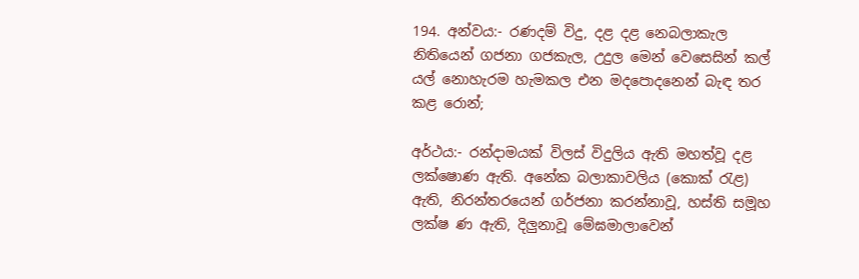194. අන්වය:- රණදම් විදු, දළ දළ නෙබලාකැල නිතියෙන් ගජනා ගජකැල, උදුල මෙන් වෙ‍සෙසින් කල් යල් නොහැරම හැමකල එන මදපොදනෙන් බැඳ තර කළ රොන්;

අර්ථය:- රන්දාමයක් විලස් විදුලිය ඇති මහත්වූ දළ ලක්ෂොණ ඇති. අනේක බලාකාවලිය (කොක් රැළ) ඇති, නිරන්තරයෙන් ගර්ජනා කරන්නාවූ, හස්ති සමූහ ලක්ෂ ණ ඇති, දිලුනාවූ මේඝමාලාවෙන්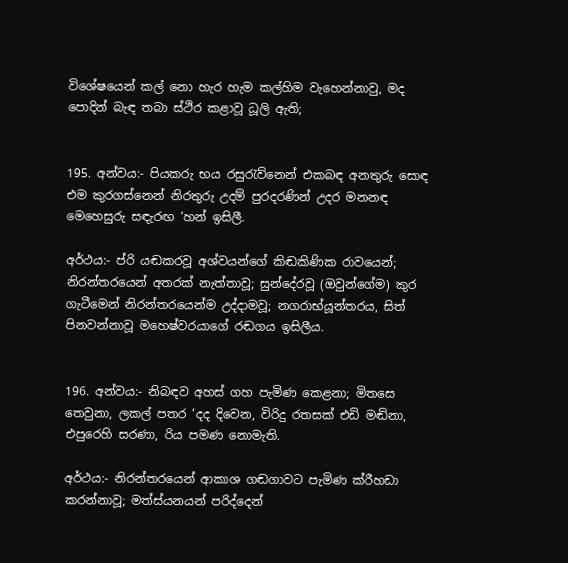විශේෂයෙන් කල් නො හැර හැම කල්හිම වැහෙන්නාවු, මද පොදින් බැඳ තබා ස්ථිර කළාවූ ධූලි ඇති;


195. අන්වය:- පියකරු භය රසුරැව්නෙන් එකබඳ අනතුරු සොඳ එම කුරගස්නෙන් නිරතුරු උදම් පුරදරණින් උදර මනනඳ මෙහෙසුරු සඳැරඟ ‘හන් ඉසිලී.

අර්ථය:- ප්රි යඬකරවූ අශ්වයන්ගේ කිඬකිණික රාවයෙන්; නිරන්තරයෙන් අතරක් නැත්තාවූ; සුන්දේරවූ (ඔවුන්ගේම) කුර ගැටීමෙන් නිරන්තරයෙන්ම උද්දාමවූ; නගරාභ්යූන්තරය, සිත් පිනවන්නාවූ මහෙෂ්වරයාගේ රඬගය ඉසිලීය.


196. අන්වය:- නිබඳව අහස් ගහ පැමිණ කෙළනා; මිතසෙ තෙවුනා, ලකල් පතර ‘දද දිවෙන, විරිදු රතසක් එඩි මඬිනා, එපුරෙහි සරණා, රිය පමණ නොමැති.

අර්ථය:- නිරන්තරයෙන් ආකාශ ගඬගාවට පැමිණ ක්රීහඩා කරන්නාවූ; මත්ස්යනයන් පරිද්දෙන්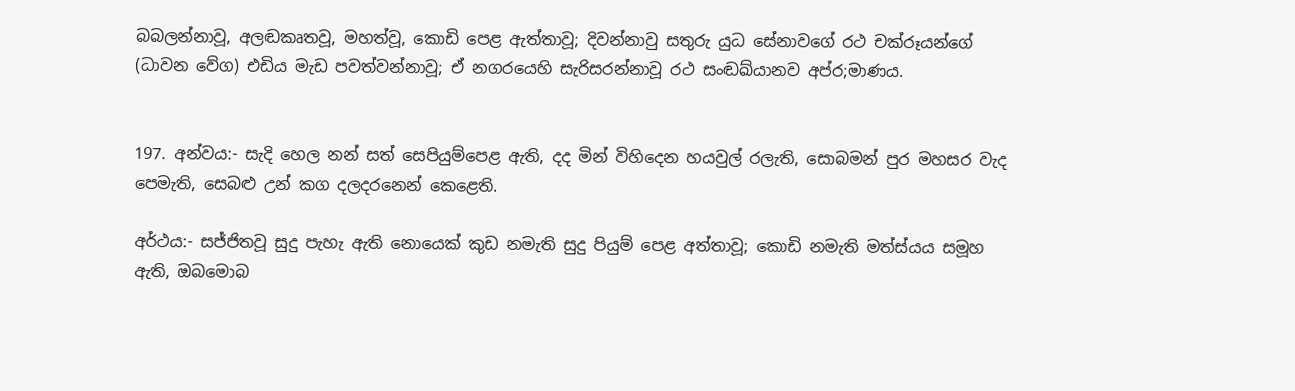බබලන්නාවූ, අලඬකෘතවූ, මහත්වූ, කොඩි පෙළ ඇත්තාවූ; දිවන්නාවු සතුරු යුධ සේනාවගේ රථ චක්රූයන්ගේ (ධාවන වේග) එඩිය මැඩ පවත්වන්නාවූ; ඒ නගරයෙහි සැරිසරන්නාවූ රථ සංඬඛ්යානව අප්ර;මාණය.


197. අන්වය:- සැදි හෙල නන් සත් සෙපියුම්පෙළ ඇති, දද මින් විහිදෙන හයවුල් රලැති, සොබමන් පුර මහසර වැද පෙමැති, සෙබළු උන් කග දලදරනෙන් කෙළෙති.

අර්ථය:- සජ්ජිතවූ සුදු පැහැ ඇති නොයෙක් කුඩ නමැති සුදු පියුම් පෙළ අත්තාවූ; කොඩි නමැති මත්ස්යය සමූහ ඇති, ඔබමොබ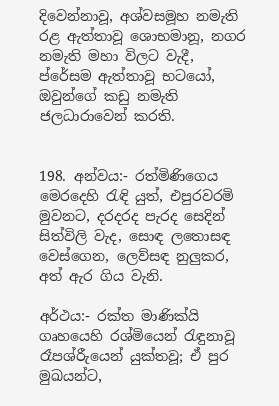දිවෙන්නාවූ, අශ්වසමූහ නමැති රළ ඇත්තාවූ ශොභමානූ, නගර නමැති මහා විලට වැදී, ප්රේසම ඇත්තාවූ භ‍ටයෝ, ඔවුන්ගේ කඩු නමැති ජලධාරාවෙන් කරති.


198. අන්වය:- රත්මිණිගෙය මෙරදෙහි රැඳි යුත්, එපුරවරමි මුවනට, දරදරද පැරද සෙදින් සිත්විලි වැද, සොඳ ලතොසඳ වෙස්ගෙන, ලෙව්සඳ නුලුකර, අත් ඇර ගිය වැනි.

අර්ථය:- රක්ත මාණික්යි ගෘහයෙහි රශ්මියෙන් රැඳුනාවූ රෑපශ්රීැයෙන් යුක්තවූ; ඒ පුර මුඛයන්ට,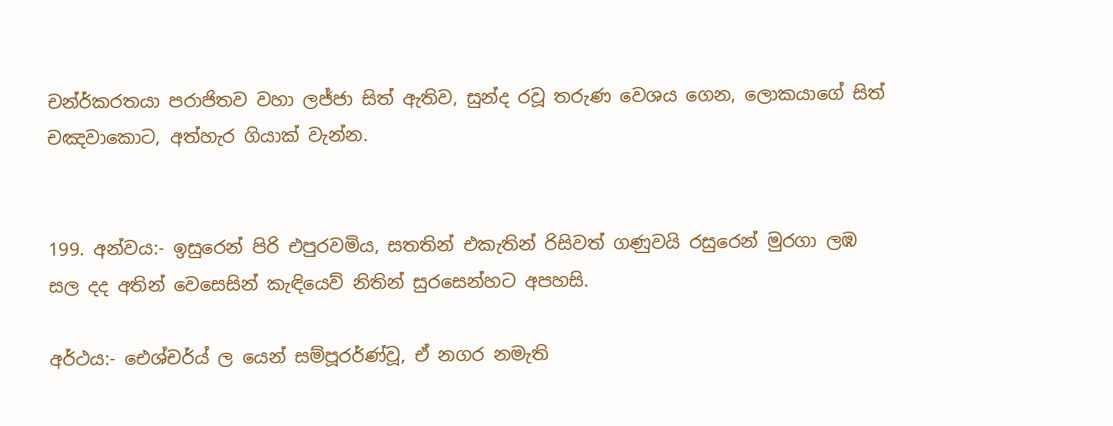චන්ර්කරතයා පරාජිතව වහා ලජ්ජා සිත් ඇතිව, සුන්ද රවූ තරුණ වෙශය ගෙන, ලොකයාගේ සිත් චඤවාකොට, අත්හැර ගියාක් වැන්න.


199. අන්වය:- ඉසුරෙන් පිරි එපුරවමිය, සතතින් එකැතින් රිසිවත් ගණුවයි රසුරෙන් මුරගා ලඹ සල දද අතින් වෙසෙසින් කැඳියෙව් නිතින් සුරසෙන්හට අපහසි.

අර්ථය:- ඓශ්චර්ය් ල යෙන් සම්පූරර්ණ්වූ, ඒ නගර නමැති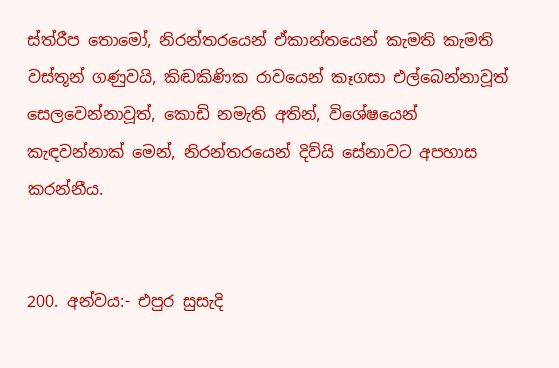ස්ත්රීප තොමෝ, නිරන්තරයෙන් ඒකාන්තයෙන් කැමති කැමති වස්තූන් ගණුවයි, කිඬකිණික රාවයෙන් කෑගසා එල්බෙන්නාවූත් සෙලවෙන්නාවූත්, කොඩි නමැති අතින්, විශේෂයෙන් කැඳවන්නාක් මෙන්, නිරන්තරයෙන් දිව්යි සේනාවට අපහාස කරන්නීය.


200. අන්වය:- එපුර සුසැදි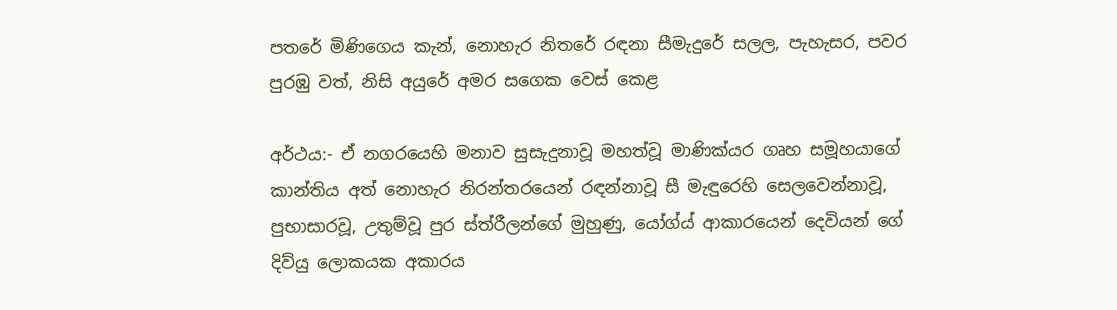පතරේ මිණිගෙය කැන්, නොහැර නිතරේ රඳනා සීමැදුරේ සලල, පැහැසර, පවර පුරඹු වත්, නිසි අයුරේ අමර සගෙක වෙස් කෙළ

අර්ථය:- ඒ නගරයෙහි මනාව සුසැදුනාවූ මහත්වූ මාණික්යර ගෘහ සමූහයාගේ කාන්තිය අත් නොහැර නිරන්තරයෙන් රඳන්නාවූ සී මැඳුරෙහි සෙලවෙන්නාවූ, පුභාසාරවූ, උතුම්වූ පුර ස්ත්රීලන්ගේ මුහුණු, යෝග්ය් ආකාරයෙන් දෙවියන් ගේ දිව්යු ලොකයක අකාරය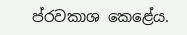ප්රවකාශ කෙළේය.